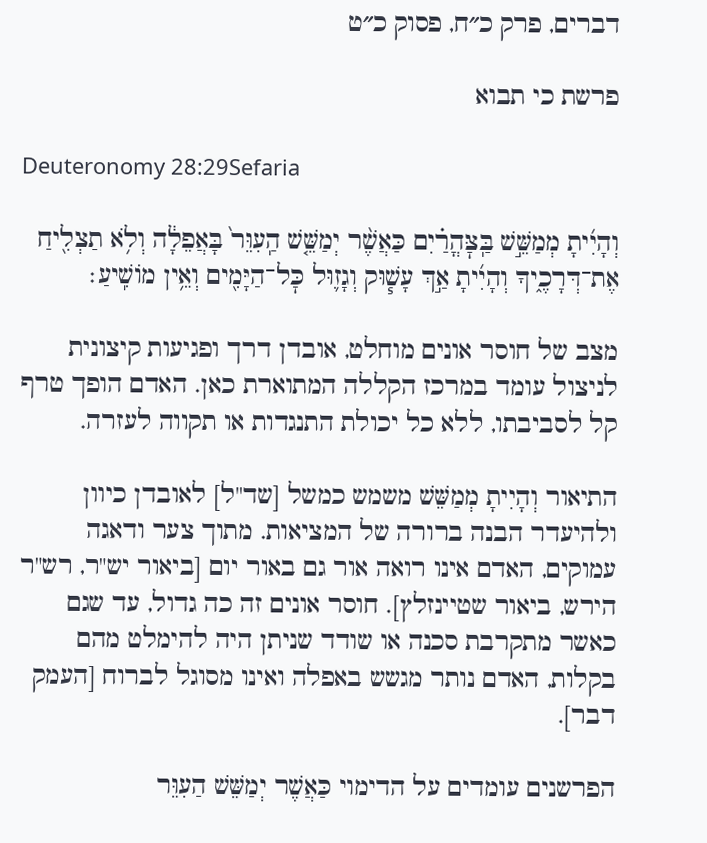דברים, פרק כ״ח, פסוק כ״ט

פרשת כי תבוא

Deuteronomy 28:29Sefaria

וְהָיִ֜יתָ מְמַשֵּׁ֣שׁ בַּֽצׇּהֳרַ֗יִם כַּאֲשֶׁ֨ר יְמַשֵּׁ֤שׁ הַֽעִוֵּר֙ בָּאֲפֵלָ֔ה וְלֹ֥א תַצְלִ֖יחַ אֶת־דְּרָכֶ֑יךָ וְהָיִ֜יתָ אַ֣ךְ עָשׁ֧וּק וְגָז֛וּל כׇּל־הַיָּמִ֖ים וְאֵ֥ין מוֹשִֽׁיעַ׃

מצב של חוסר אונים מוחלט, אובדן דרך ופגיעות קיצונית לניצול עומד במרכז הקללה המתוארת כאן. האדם הופך טרף קל לסביבתו, ללא כל יכולת התנגדות או תקווה לעזרה.

התיאור וְהָיִיתָ מְמַשֵּׁשׁ משמש כמשל [שד"ל] לאובדן כיוון ולהיעדר הבנה ברורה של המציאות. מתוך צער ודאגה עמוקים, האדם אינו רואה אור גם באור יום [ביאור יש"ר, רש"ר הירש, ביאור שטיינזלץ]. חוסר אונים זה כה גדול, עד שגם כאשר מתקרבת סכנה או שודד שניתן היה להימלט מהם בקלות, האדם נותר מגשש באפלה ואינו מסוגל לברוח [העמק דבר].

הפרשנים עומדים על הדימוי כַּאֲשֶׁר יְמַשֵּׁשׁ הַעִוֵּר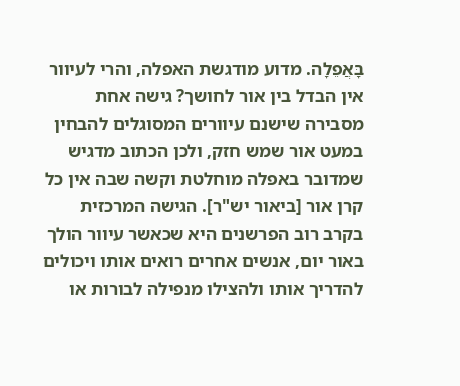בָּאֲפֵלָה. מדוע מודגשת האפלה, והרי לעיוור אין הבדל בין אור לחושך? גישה אחת מסבירה שישנם עיוורים המסוגלים להבחין במעט אור שמש חזק, ולכן הכתוב מדגיש שמדובר באפלה מוחלטת וקשה שבה אין כל קרן אור [ביאור יש"ר]. הגישה המרכזית בקרב רוב הפרשנים היא שכאשר עיוור הולך באור יום, אנשים אחרים רואים אותו ויכולים להדריך אותו ולהצילו מנפילה לבורות או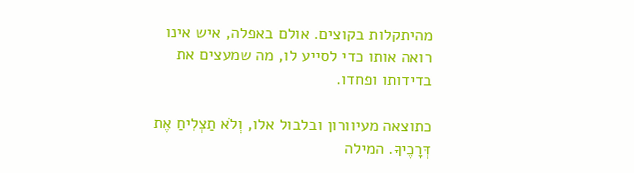מהיתקלות בקוצים. אולם באפלה, איש אינו רואה אותו כדי לסייע לו, מה שמעצים את בדידותו ופחדו.

כתוצאה מעיוורון ובלבול אלו, וְלֹא תַצְלִיחַ אֶת דְּרָכֶיךָ. המילה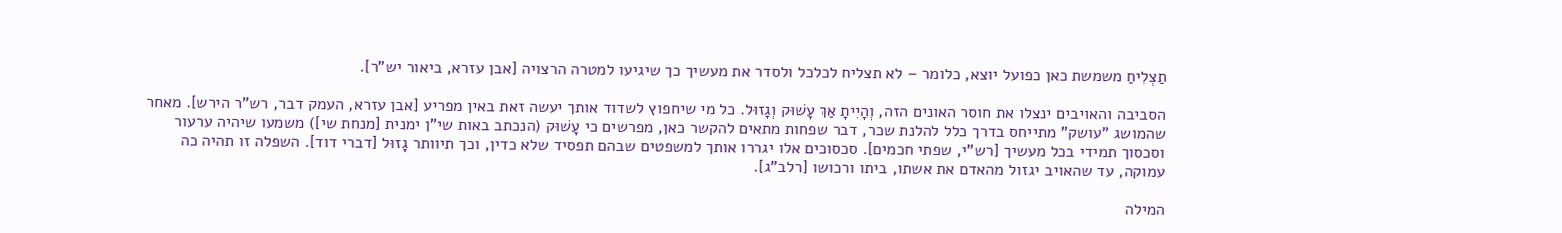תַצְלִיחַ משמשת כאן כפועל יוצא, כלומר – לא תצליח לכלכל ולסדר את מעשיך כך שיגיעו למטרה הרצויה [אבן עזרא, ביאור יש"ר].

הסביבה והאויבים ינצלו את חוסר האונים הזה, וְהָיִיתָ אַךְ עָשׁוּק וְגָזוּל. כל מי שיחפוץ לשדוד אותך יעשה זאת באין מפריע [אבן עזרא, העמק דבר, רש"ר הירש]. מאחר שהמושג "עושק" מתייחס בדרך כלל להלנת שכר, דבר שפחות מתאים להקשר כאן, מפרשים כי עָשׁוּק (הנכתב באות שי"ן ימנית [מנחת שי]) משמעו שיהיה ערעור וסכסוך תמידי בכל מעשיך [רש"י, שפתי חכמים]. סכסוכים אלו יגררו אותך למשפטים שבהם תפסיד שלא כדין, וכך תיוותר גָזוּל [דברי דוד]. השפלה זו תהיה כה עמוקה, עד שהאויב יגזול מהאדם את אשתו, ביתו ורכושו [רלב"ג].

המילה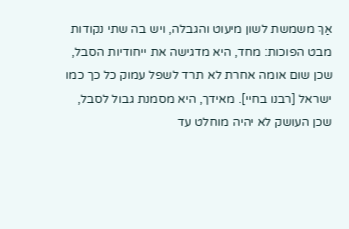אַךְ משמשת לשון מיעוט והגבלה, ויש בה שתי נקודות מבט הפוכות: מחד, היא מדגישה את ייחודיות הסבל, שכן שום אומה אחרת לא תרד לשפל עמוק כל כך כמו ישראל [רבנו בחיי]. מאידך, היא מסמנת גבול לסבל, שכן העושק לא יהיה מוחלט עד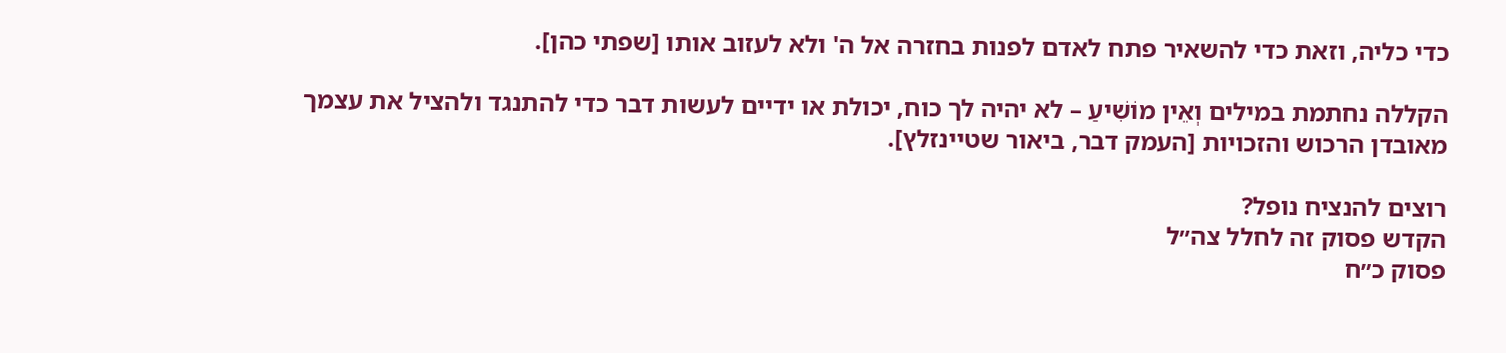כדי כליה, וזאת כדי להשאיר פתח לאדם לפנות בחזרה אל ה' ולא לעזוב אותו [שפתי כהן].

הקללה נחתמת במילים וְאֵין מוֹשִׁיעַ – לא יהיה לך כוח, יכולת או ידיים לעשות דבר כדי להתנגד ולהציל את עצמך מאובדן הרכוש והזכויות [העמק דבר, ביאור שטיינזלץ].

רוצים להנציח נופל?
הקדש פסוק זה לחלל צה״ל
פסוק כ״ח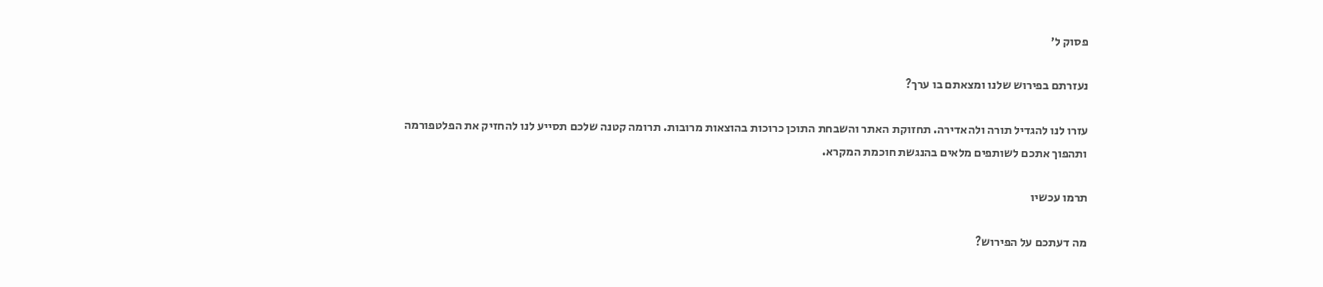פסוק ל׳

נעזרתם בפירוש שלנו ומצאתם בו ערך?

עזרו לנו להגדיל תורה ולהאדירה. תחזוקת האתר והשבחת התוכן כרוכות בהוצאות מרובות. תרומה קטנה שלכם תסייע לנו להחזיק את הפלטפורמה ותהפוך אתכם לשותפים מלאים בהנגשת חוכמת המקרא.

תרמו עכשיו

מה דעתכם על הפירוש?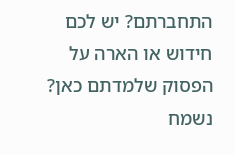התחברתם? יש לכם חידוש או הארה על הפסוק שלמדתם כאן? נשמח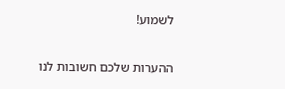לשמוע!

ההערות שלכם חשובות לנו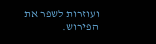ועוזרות לשפר את הפירוש.